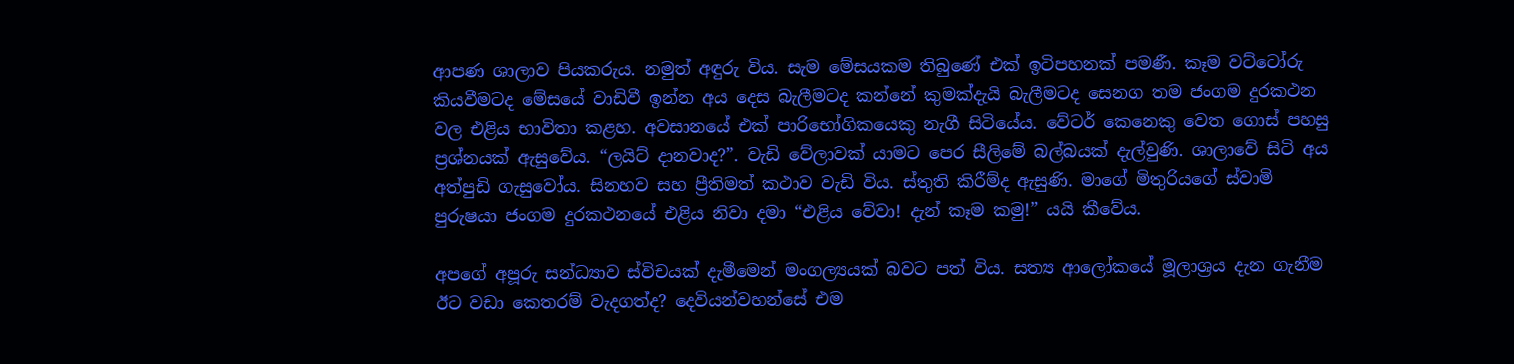ආපණ ශාලාව පියකරුය. නමුත් අඳුරු විය. සැම මේසයකම තිබුණේ එක් ඉටිපහනක් පමණී. කෑම වට්ටෝරු කියවීමටද මේසයේ වාඩිවී ඉන්න අය දෙස බැලීමටද කන්නේ කුමක්දැයි බැලීමටද සෙනග තම ජංගම දුරකථන වල එළිය භාවිතා කළහ. අවසානයේ එක් පාරිභෝගිකයෙකු නැගී සිටියේය. වේටර් කෙනෙකු වෙත ගොස් පහසු ප්‍රශ්නයක් ඇසුවේය. “ලයිට් දානවාද?”. වැඩි වේලාවක් යාමට පෙර සීලිමේ බල්බයක් දැල්වුණි. ශාලාවේ සිටි අය අත්පුඩි ගැසුවෝය. සිනහව සහ ප්‍රීතිමත් කථාව වැඩි විය. ස්තුති කිරීම්ද ඇසුණි. මාගේ මිතුරියගේ ස්වාමි පුරුෂයා ජංගම දුරකථනයේ එළිය නිවා දමා “එළිය වේවා! දැන් කෑම කමු!” යයි කීවේය.

අපගේ අපූරු සන්ධ්‍යාව ස්විචයක් දැමීමෙන් මංගල්‍යයක් බවට පත් විය. සත්‍ය ආලෝකයේ මූලාශ්‍රය දැන ගැනීම ඊට වඩා කෙතරම් වැදගත්ද? දෙවියන්වහන්සේ එම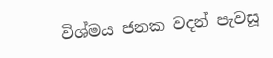විශ්මය ජනක වදන් පැවසූ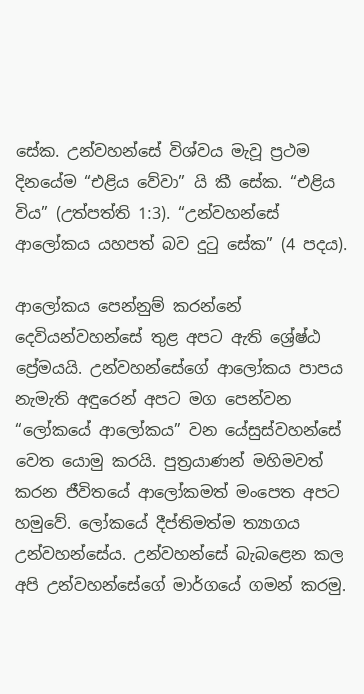සේක. උන්වහන්සේ විශ්වය මැවූ ප්‍රථම දිනයේම “එළිය වේවා” යි කී සේක. “එළිය විය” (උත්පත්ති 1:3). “උන්වහන්සේ ආලෝකය යහපත් බව දුටු සේක” (4 පදය).

ආලෝකය පෙන්නුම් කරන්නේ දෙවියන්වහන්සේ තුළ අපට ඇති ශ්‍රේෂ්ඨ ප්‍රේමයයි. උන්වහන්සේගේ ආලෝකය පාපය නැමැති අඳුරෙන් අපට මග පෙන්වන “ලෝකයේ ආලෝකය” වන යේසුස්වහන්සේ වෙත යොමු කරයි. පුත්‍රයාණන් මහිමවත් කරන ජීවිතයේ ආලෝකමත් මංපෙත අපට හමුවේ. ලෝකයේ දීප්තිමත්ම ත්‍යාගය උන්වහන්සේය. උන්වහන්සේ බැබළෙන කල අපි උන්වහන්සේගේ මාර්ගයේ ගමන් කරමු.